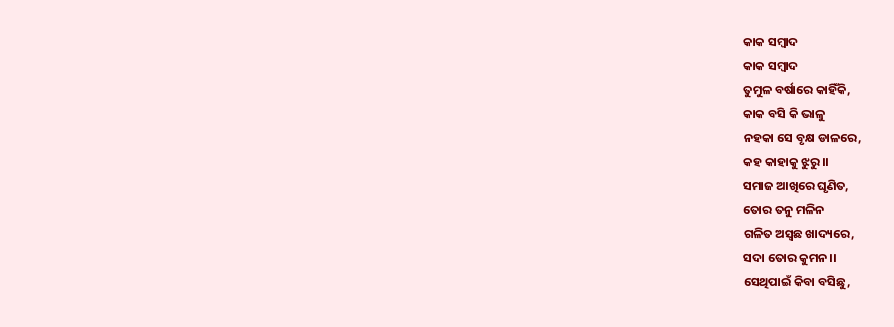କାକ ସମ୍ବାଦ
କାକ ସମ୍ବାଦ
ତୁମୁଳ ବର୍ଷାରେ କାହିଁକି,
କାକ ବସି କି ଭାଳୁ
ନହକା ସେ ବୃକ୍ଷ ଡାଳରେ,
କହ କାହାକୁ ଝୁରୁ।।
ସମାଜ ଆଖିରେ ଘୃଣିତ,
ତୋର ତନୁ ମଳିନ
ଗଳିତ ଅସ୍ବଛ ଖାଦ୍ୟରେ,
ସଦା ତୋର କୁମନ।।
ସେଥିପାଇଁ କିବା ବସିଛୁ,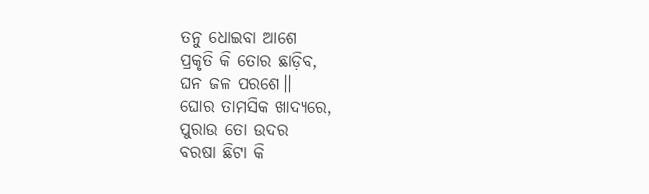ତନୁ ଧୋଇବା ଆଶେ
ପ୍ରକୃତି କି ତୋର ଛାଡ଼ିବ,
ଘନ ଜଳ ପରଶେ।।
ଘୋର ତାମସିକ ଖାଦ୍ୟରେ,
ପୁରାଉ ତୋ ଉଦର
ବରଷା ଛିଟା କି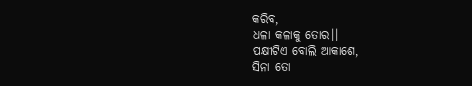କରିବ,
ଧଳା କଳାକୁ ତୋର।।
ପକ୍ଷୀଟିଏ ବୋଲି ଆକାଶେ,
ସିନା ତୋ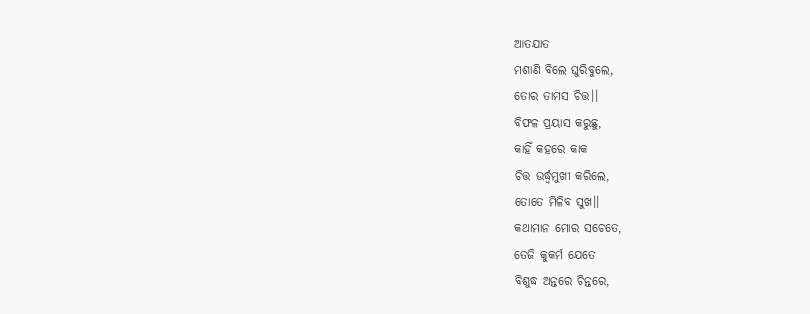ଆତଯାତ
ମଶାଣି ବିଲେ ଘୁରିବୁଲେ,
ତୋର ତାମସ ଚିତ୍ତ।।
ବିଫଳ ପ୍ରୟାସ କରୁଛୁ,
କାହିଁ କହରେ କାକ
ଚିତ୍ତ ଉର୍ଦ୍ଧ୍ୱମୁଖୀ କରିଲେ,
ତୋତେ ମିଳିବ ସୁଖ।।
କଥାମାନ ମୋର ସଚେତେ,
ତେଜି କୁକର୍ମ ଯେତେ
ବିଶୁଦ୍ଧ ଅନ୍ତରେ ଚିନ୍ତରେ,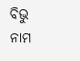ବିଭୁ ନାମ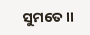ସୁମତେ।।